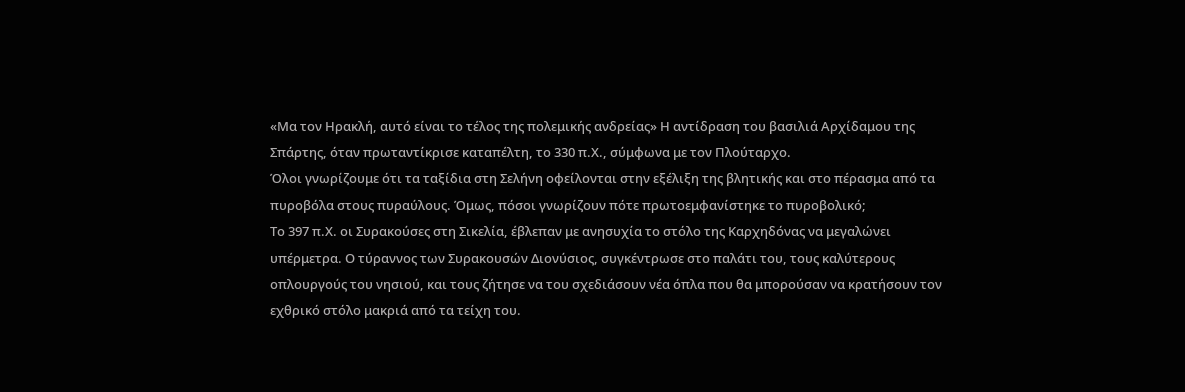«Μα τον Ηρακλή, αυτό είναι το τέλος της πολεμικής ανδρείας» Η αντίδραση του βασιλιά Αρχίδαμου της Σπάρτης, όταν πρωταντίκρισε καταπέλτη, το 330 π.Χ., σύμφωνα με τον Πλούταρχο.
Όλοι γνωρίζουμε ότι τα ταξίδια στη Σελήνη οφείλονται στην εξέλιξη της βλητικής και στο πέρασμα από τα πυροβόλα στους πυραύλους. Όμως, πόσοι γνωρίζουν πότε πρωτοεμφανίστηκε το πυροβολικό;
Το 397 π.Χ. οι Συρακούσες στη Σικελία, έβλεπαν με ανησυχία το στόλο της Καρχηδόνας να μεγαλώνει υπέρμετρα. Ο τύραννος των Συρακουσών Διονύσιος, συγκέντρωσε στο παλάτι του, τους καλύτερους οπλουργούς του νησιού, και τους ζήτησε να του σχεδιάσουν νέα όπλα που θα μπορούσαν να κρατήσουν τον εχθρικό στόλο μακριά από τα τείχη του.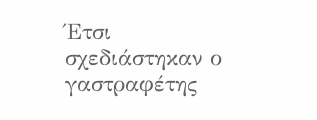Έτσι σχεδιάστηκαν ο γαστραφέτης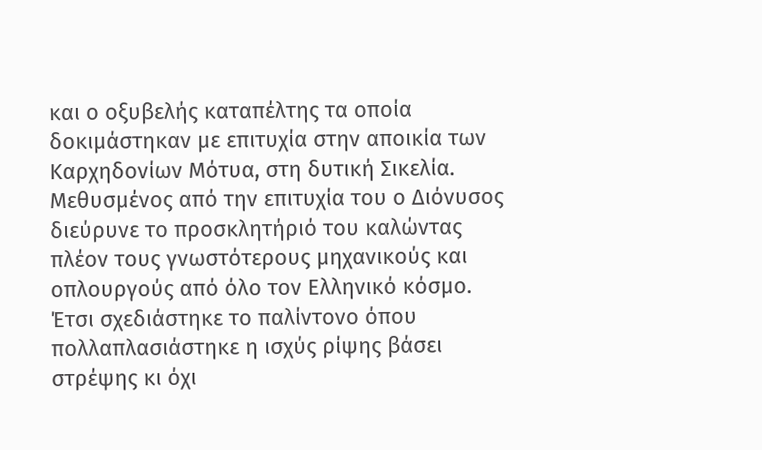και ο οξυβελής καταπέλτης τα οποία δοκιμάστηκαν με επιτυχία στην αποικία των Καρχηδονίων Μότυα, στη δυτική Σικελία.
Μεθυσμένος από την επιτυχία του ο Διόνυσος διεύρυνε το προσκλητήριό του καλώντας πλέον τους γνωστότερους μηχανικούς και οπλουργούς από όλο τον Ελληνικό κόσμο. Έτσι σχεδιάστηκε το παλίντονο όπου πολλαπλασιάστηκε η ισχύς ρίψης βάσει στρέψης κι όχι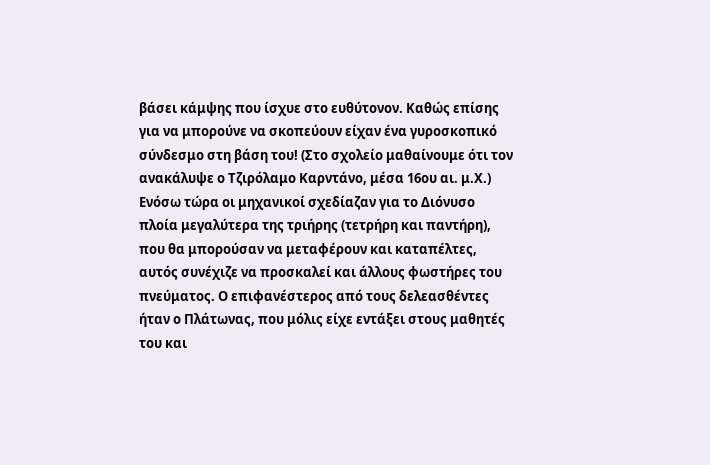βάσει κάμψης που ίσχυε στο ευθύτονον. Καθώς επίσης για να μπορούνε να σκοπεύουν είχαν ένα γυροσκοπικό σύνδεσμο στη βάση του! (Στο σχολείο μαθαίνουμε ότι τον ανακάλυψε ο Τζιρόλαμο Καρντάνο, μέσα 16ου αι. μ.Χ.)
Ενόσω τώρα οι μηχανικοί σχεδίαζαν για το Διόνυσο πλοία μεγαλύτερα της τριήρης (τετρήρη και παντήρη), που θα μπορούσαν να μεταφέρουν και καταπέλτες, αυτός συνέχιζε να προσκαλεί και άλλους φωστήρες του πνεύματος. Ο επιφανέστερος από τους δελεασθέντες ήταν ο Πλάτωνας, που μόλις είχε εντάξει στους μαθητές του και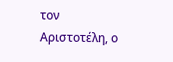τον Αριστοτέλη, ο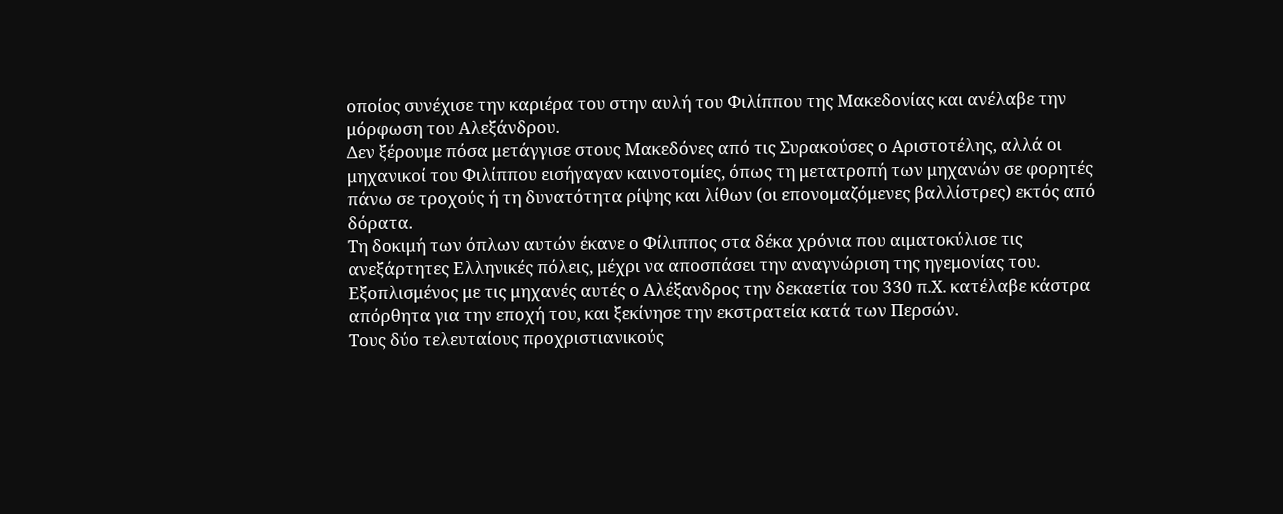οποίος συνέχισε την καριέρα του στην αυλή του Φιλίππου της Μακεδονίας και ανέλαβε την μόρφωση του Αλεξάνδρου.
Δεν ξέρουμε πόσα μετάγγισε στους Μακεδόνες από τις Συρακούσες ο Αριστοτέλης, αλλά οι μηχανικοί του Φιλίππου εισήγαγαν καινοτομίες, όπως τη μετατροπή των μηχανών σε φορητές πάνω σε τροχούς ή τη δυνατότητα ρίψης και λίθων (οι επονομαζόμενες βαλλίστρες) εκτός από δόρατα.
Τη δοκιμή των όπλων αυτών έκανε ο Φίλιππος στα δέκα χρόνια που αιματοκύλισε τις ανεξάρτητες Ελληνικές πόλεις, μέχρι να αποσπάσει την αναγνώριση της ηγεμονίας του. Εξοπλισμένος με τις μηχανές αυτές ο Αλέξανδρος την δεκαετία του 330 π.Χ. κατέλαβε κάστρα απόρθητα για την εποχή του, και ξεκίνησε την εκστρατεία κατά των Περσών.
Τους δύο τελευταίους προχριστιανικούς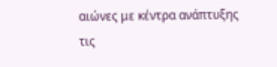αιώνες με κέντρα ανάπτυξης τις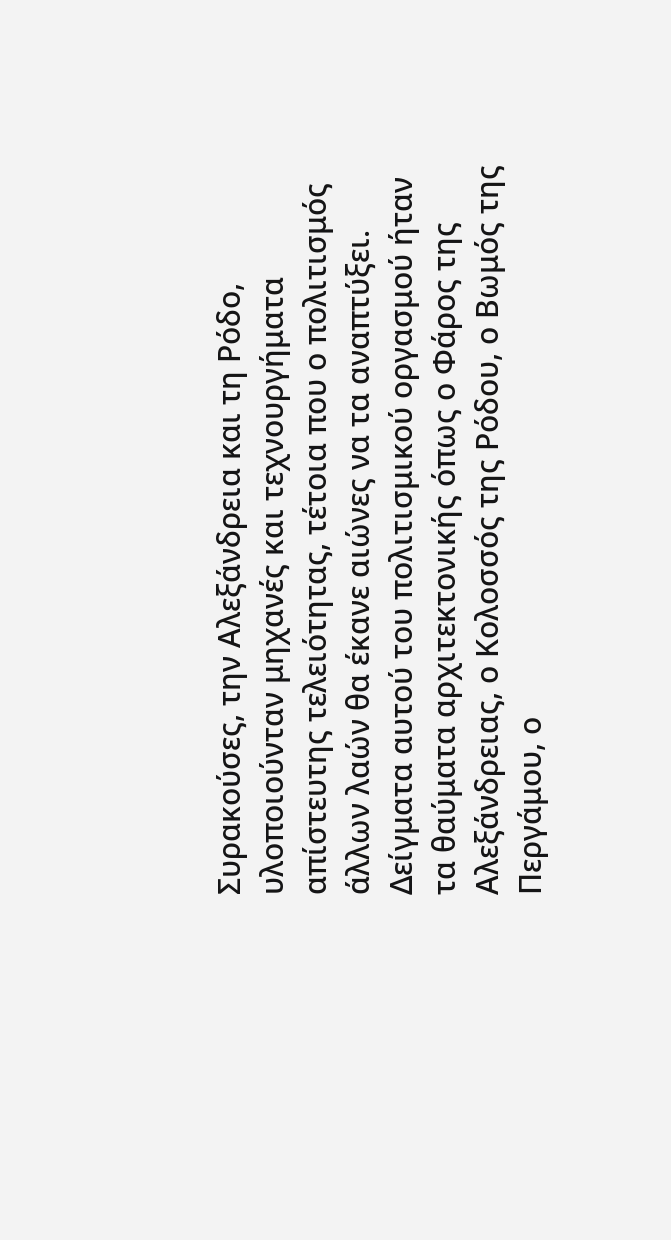Συρακούσες, την Αλεξάνδρεια και τη Ρόδο, υλοποιούνταν μηχανές και τεχνουργήματα απίστευτης τελειότητας, τέτοια που ο πολιτισμός άλλων λαών θα έκανε αιώνες να τα αναπτύξει.
Δείγματα αυτού του πολιτισμικού οργασμού ήταν τα θαύματα αρχιτεκτονικής όπως ο Φάρος της Αλεξάνδρειας, ο Κολοσσός της Ρόδου, ο Βωμός της Περγάμου, ο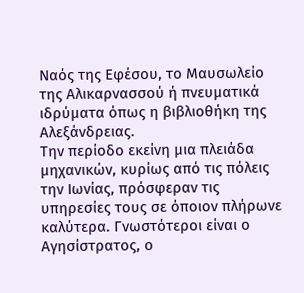Ναός της Εφέσου, το Μαυσωλείο της Αλικαρνασσού ή πνευματικά ιδρύματα όπως η βιβλιοθήκη της Αλεξάνδρειας.
Την περίοδο εκείνη μια πλειάδα μηχανικών, κυρίως από τις πόλεις την Ιωνίας, πρόσφεραν τις υπηρεσίες τους σε όποιον πλήρωνε καλύτερα. Γνωστότεροι είναι ο Αγησίστρατος, ο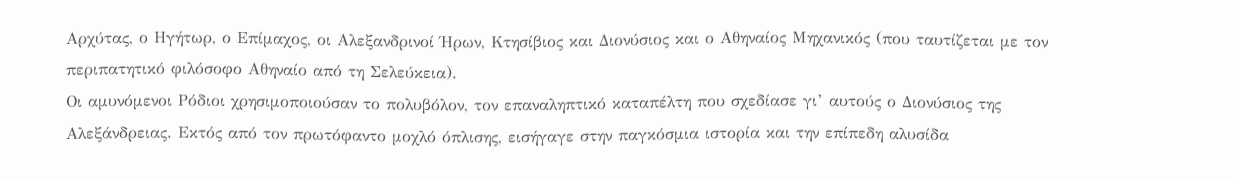Αρχύτας, ο Ηγήτωρ, ο Επίμαχος, οι Αλεξανδρινοί Ήρων, Κτησίβιος και Διονύσιος και ο Αθηναίος Μηχανικός (που ταυτίζεται με τον περιπατητικό φιλόσοφο Αθηναίο από τη Σελεύκεια).
Οι αμυνόμενοι Ρόδιοι χρησιμοποιούσαν το πολυβόλον, τον επαναληπτικό καταπέλτη που σχεδίασε γι’ αυτούς ο Διονύσιος της Αλεξάνδρειας. Εκτός από τον πρωτόφαντο μοχλό όπλισης, εισήγαγε στην παγκόσμια ιστορία και την επίπεδη αλυσίδα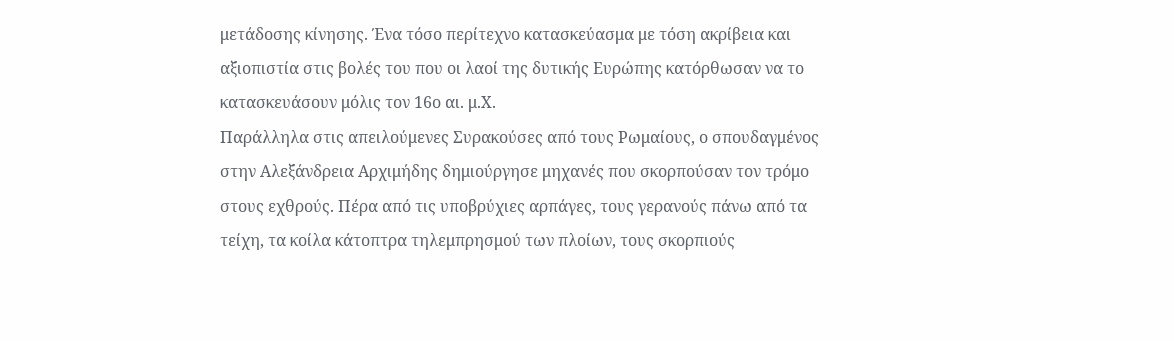μετάδοσης κίνησης. Ένα τόσο περίτεχνο κατασκεύασμα με τόση ακρίβεια και αξιοπιστία στις βολές του που οι λαοί της δυτικής Ευρώπης κατόρθωσαν να το κατασκευάσουν μόλις τον 16ο αι. μ.Χ.
Παράλληλα στις απειλούμενες Συρακούσες από τους Ρωμαίους, ο σπουδαγμένος στην Αλεξάνδρεια Αρχιμήδης δημιούργησε μηχανές που σκορπούσαν τον τρόμο στους εχθρούς. Πέρα από τις υποβρύχιες αρπάγες, τους γερανούς πάνω από τα τείχη, τα κοίλα κάτοπτρα τηλεμπρησμού των πλοίων, τους σκορπιούς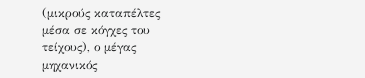(μικρούς καταπέλτες μέσα σε κόγχες του τείχους), ο μέγας μηχανικός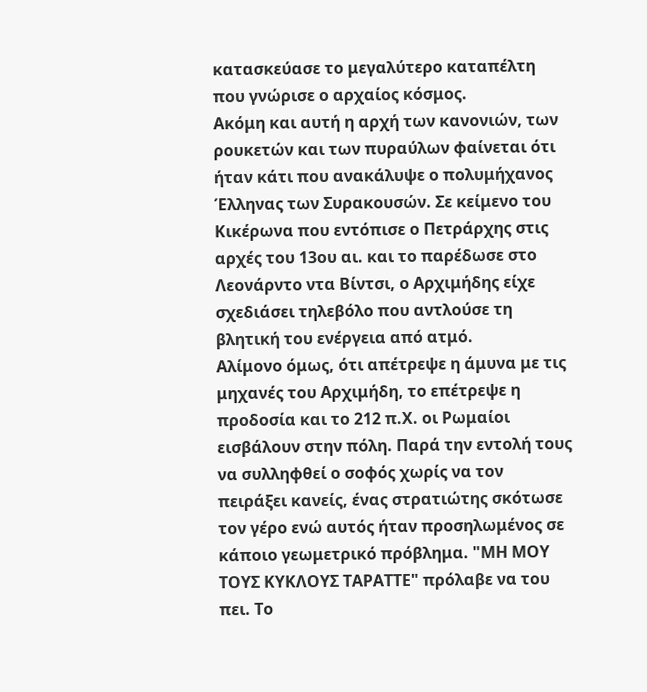κατασκεύασε το μεγαλύτερο καταπέλτη που γνώρισε ο αρχαίος κόσμος.
Ακόμη και αυτή η αρχή των κανονιών, των ρουκετών και των πυραύλων φαίνεται ότι ήταν κάτι που ανακάλυψε ο πολυμήχανος Έλληνας των Συρακουσών. Σε κείμενο του Κικέρωνα που εντόπισε ο Πετράρχης στις αρχές του 13ου αι. και το παρέδωσε στο Λεονάρντο ντα Βίντσι, ο Αρχιμήδης είχε σχεδιάσει τηλεβόλο που αντλούσε τη βλητική του ενέργεια από ατμό.
Αλίμονο όμως, ότι απέτρεψε η άμυνα με τις μηχανές του Αρχιμήδη, το επέτρεψε η προδοσία και το 212 π.Χ. οι Ρωμαίοι εισβάλουν στην πόλη. Παρά την εντολή τους να συλληφθεί ο σοφός χωρίς να τον πειράξει κανείς, ένας στρατιώτης σκότωσε τον γέρο ενώ αυτός ήταν προσηλωμένος σε κάποιο γεωμετρικό πρόβλημα. "ΜΗ ΜΟΥ ΤΟΥΣ ΚΥΚΛΟΥΣ ΤΑΡΑΤΤΕ" πρόλαβε να του πει. Το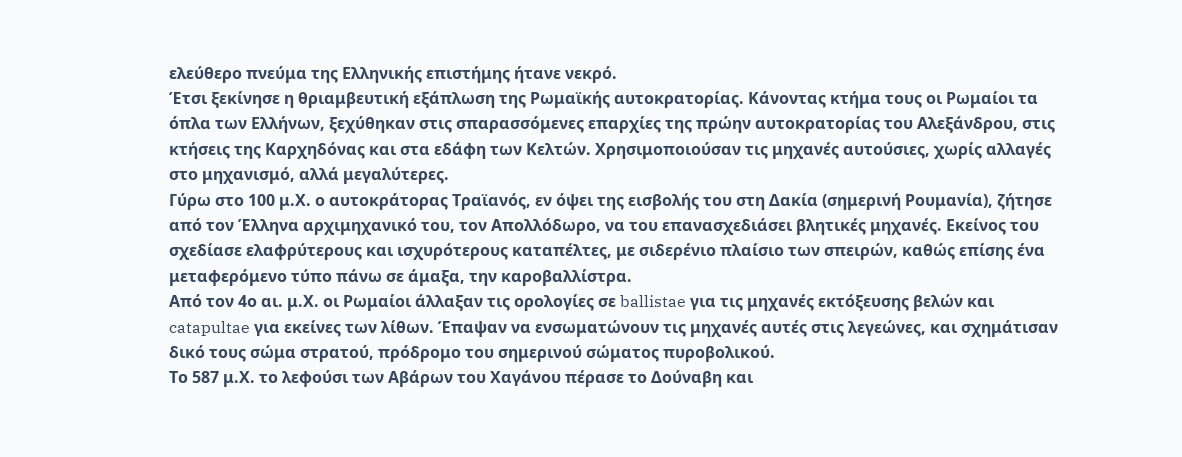ελεύθερο πνεύμα της Ελληνικής επιστήμης ήτανε νεκρό.
Έτσι ξεκίνησε η θριαμβευτική εξάπλωση της Ρωμαϊκής αυτοκρατορίας. Κάνοντας κτήμα τους οι Ρωμαίοι τα όπλα των Ελλήνων, ξεχύθηκαν στις σπαρασσόμενες επαρχίες της πρώην αυτοκρατορίας του Αλεξάνδρου, στις κτήσεις της Καρχηδόνας και στα εδάφη των Κελτών. Χρησιμοποιούσαν τις μηχανές αυτούσιες, χωρίς αλλαγές στο μηχανισμό, αλλά μεγαλύτερες.
Γύρω στο 100 μ.Χ. ο αυτοκράτορας Τραϊανός, εν όψει της εισβολής του στη Δακία (σημερινή Ρουμανία), ζήτησε από τον Έλληνα αρχιμηχανικό του, τον Απολλόδωρο, να του επανασχεδιάσει βλητικές μηχανές. Εκείνος του σχεδίασε ελαφρύτερους και ισχυρότερους καταπέλτες, με σιδερένιο πλαίσιο των σπειρών, καθώς επίσης ένα μεταφερόμενο τύπο πάνω σε άμαξα, την καροβαλλίστρα.
Από τον 4ο αι. μ.Χ. οι Ρωμαίοι άλλαξαν τις ορολογίες σε ballistae για τις μηχανές εκτόξευσης βελών και catapultae για εκείνες των λίθων. Έπαψαν να ενσωματώνουν τις μηχανές αυτές στις λεγεώνες, και σχημάτισαν δικό τους σώμα στρατού, πρόδρομο του σημερινού σώματος πυροβολικού.
Το 587 μ.Χ. το λεφούσι των Αβάρων του Χαγάνου πέρασε το Δούναβη και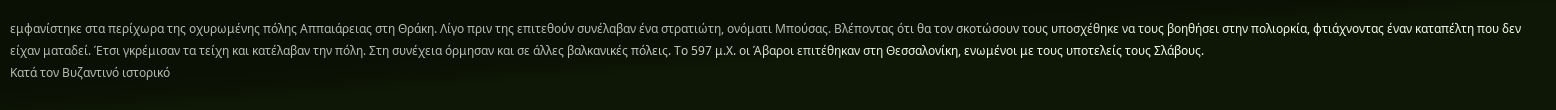εμφανίστηκε στα περίχωρα της οχυρωμένης πόλης Αππαιάρειας στη Θράκη. Λίγο πριν της επιτεθούν συνέλαβαν ένα στρατιώτη, ονόματι Μπούσας. Βλέποντας ότι θα τον σκοτώσουν τους υποσχέθηκε να τους βοηθήσει στην πολιορκία, φτιάχνοντας έναν καταπέλτη που δεν είχαν ματαδεί. Έτσι γκρέμισαν τα τείχη και κατέλαβαν την πόλη. Στη συνέχεια όρμησαν και σε άλλες βαλκανικές πόλεις. Το 597 μ.Χ. οι Άβαροι επιτέθηκαν στη Θεσσαλονίκη, ενωμένοι με τους υποτελείς τους Σλάβους.
Κατά τον Βυζαντινό ιστορικό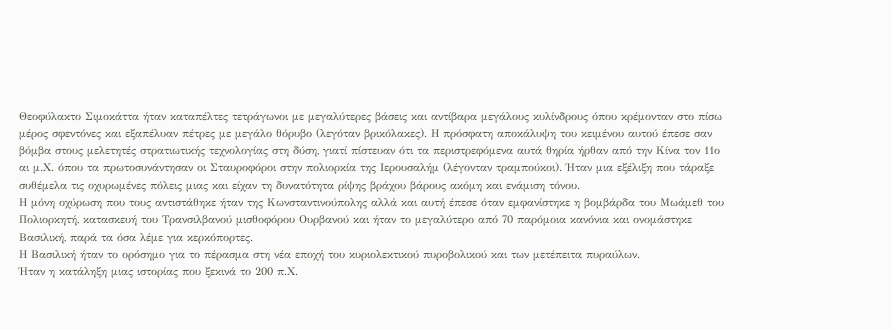Θεοφύλακτο Σιμοκάττα ήταν καταπέλτες τετράγωνοι με μεγαλύτερες βάσεις και αντίβαρα μεγάλους κυλίνδρους όπου κρέμονταν στο πίσω μέρος σφεντόνες και εξαπέλυαν πέτρες με μεγάλο θόρυβο (λεγόταν βρικόλακες). Η πρόσφατη αποκάλυψη του κειμένου αυτού έπεσε σαν βόμβα στους μελετητές στρατιωτικής τεχνολογίας στη δύση, γιατί πίστευαν ότι τα περιστρεφόμενα αυτά θηρία ήρθαν από την Κίνα τον 11ο αι μ.Χ. όπου τα πρωτοσυνάντησαν οι Σταυροφόροι στην πολιορκία της Ιερουσαλήμ (λέγονταν τραμπούκοι). Ήταν μια εξέλιξη που τάραξε συθέμελα τις οχυρωμένες πόλεις μιας και είχαν τη δυνατότητα ρίψης βράχου βάρους ακόμη και ενάμιση τόνου.
Η μόνη οχύρωση που τους αντιστάθηκε ήταν της Κωνσταντινούπολης αλλά και αυτή έπεσε όταν εμφανίστηκε η βομβάρδα του Μωάμεθ του Πολιορκητή, κατασκευή του Τρανσιλβανού μισθοφόρου Ουρβανού και ήταν το μεγαλύτερο από 70 παρόμοια κανόνια και ονομάστηκε Βασιλική, παρά τα όσα λέμε για κερκόπορτες.
Η Βασιλική ήταν το ορόσημο για το πέρασμα στη νέα εποχή του κυριολεκτικού πυροβολικού και των μετέπειτα πυραύλων.
Ήταν η κατάληξη μιας ιστορίας που ξεκινά το 200 π.Χ.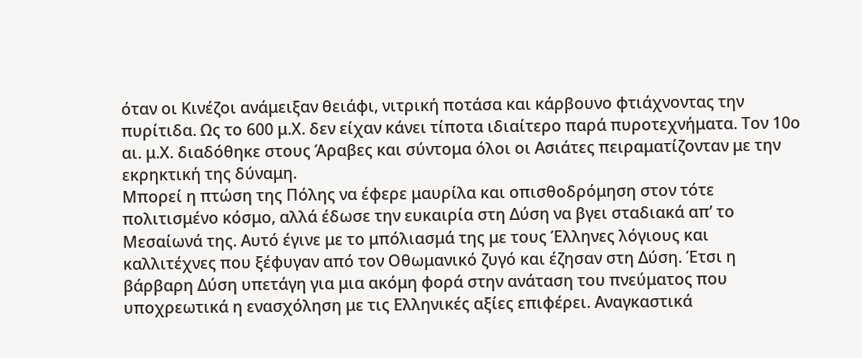όταν οι Κινέζοι ανάμειξαν θειάφι, νιτρική ποτάσα και κάρβουνο φτιάχνοντας την πυρίτιδα. Ως το 600 μ.Χ. δεν είχαν κάνει τίποτα ιδιαίτερο παρά πυροτεχνήματα. Τον 10ο αι. μ.Χ. διαδόθηκε στους Άραβες και σύντομα όλοι οι Ασιάτες πειραματίζονταν με την εκρηκτική της δύναμη.
Μπορεί η πτώση της Πόλης να έφερε μαυρίλα και οπισθοδρόμηση στον τότε πολιτισμένο κόσμο, αλλά έδωσε την ευκαιρία στη Δύση να βγει σταδιακά απ’ το Μεσαίωνά της. Αυτό έγινε με το μπόλιασμά της με τους Έλληνες λόγιους και καλλιτέχνες που ξέφυγαν από τον Οθωμανικό ζυγό και έζησαν στη Δύση. Έτσι η βάρβαρη Δύση υπετάγη για μια ακόμη φορά στην ανάταση του πνεύματος που υποχρεωτικά η ενασχόληση με τις Ελληνικές αξίες επιφέρει. Αναγκαστικά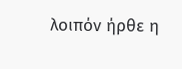λοιπόν ήρθε η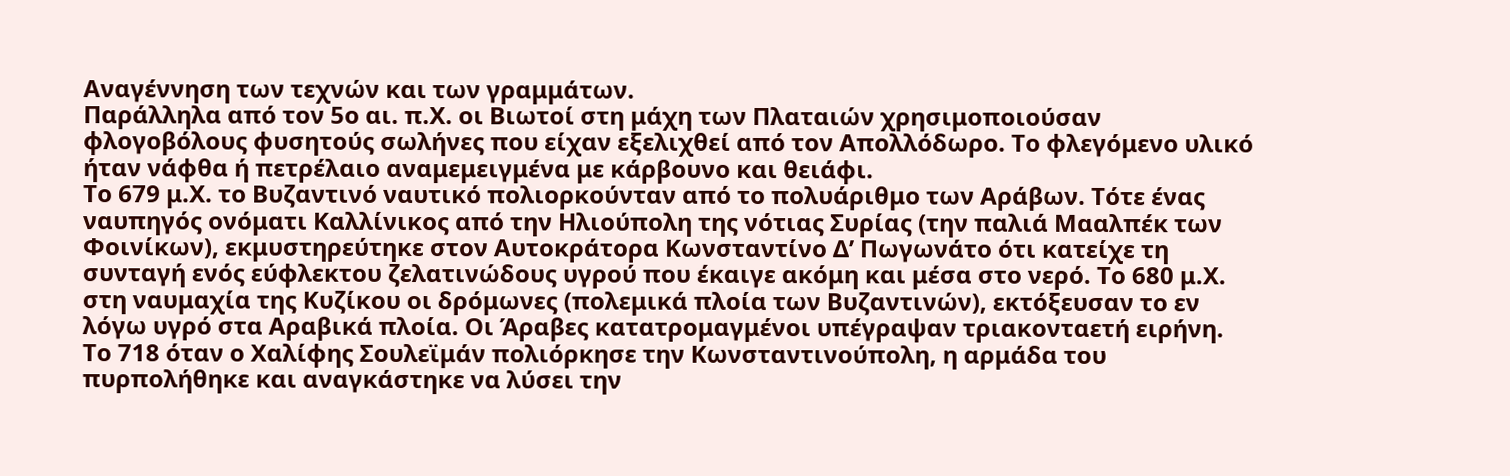Αναγέννηση των τεχνών και των γραμμάτων.
Παράλληλα από τον 5ο αι. π.Χ. οι Βιωτοί στη μάχη των Πλαταιών χρησιμοποιούσαν φλογοβόλους φυσητούς σωλήνες που είχαν εξελιχθεί από τον Απολλόδωρο. Το φλεγόμενο υλικό ήταν νάφθα ή πετρέλαιο αναμεμειγμένα με κάρβουνο και θειάφι.
Το 679 μ.Χ. το Βυζαντινό ναυτικό πολιορκούνταν από το πολυάριθμο των Αράβων. Τότε ένας ναυπηγός ονόματι Καλλίνικος από την Ηλιούπολη της νότιας Συρίας (την παλιά Μααλπέκ των Φοινίκων), εκμυστηρεύτηκε στον Αυτοκράτορα Κωνσταντίνο Δ’ Πωγωνάτο ότι κατείχε τη συνταγή ενός εύφλεκτου ζελατινώδους υγρού που έκαιγε ακόμη και μέσα στο νερό. Το 680 μ.Χ. στη ναυμαχία της Κυζίκου οι δρόμωνες (πολεμικά πλοία των Βυζαντινών), εκτόξευσαν το εν λόγω υγρό στα Αραβικά πλοία. Οι Άραβες κατατρομαγμένοι υπέγραψαν τριακονταετή ειρήνη.
Το 718 όταν ο Χαλίφης Σουλεϊμάν πολιόρκησε την Κωνσταντινούπολη, η αρμάδα του πυρπολήθηκε και αναγκάστηκε να λύσει την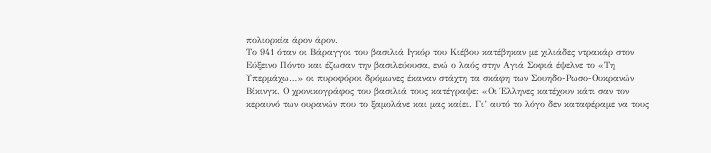πολιορκία άρον άρον.
Το 941 όταν οι Βάραγγοι του βασιλιά Ιγκόρ του Κιέβου κατέβηκαν με χιλιάδες ντρακάρ στον Εύξεινο Πόντο και έζωσαν την βασιλεύουσα, ενώ ο λαός στην Αγιά Σοφιά έψελνε το «Τη Υπερμάχω…» οι πυροφόροι δρόμωνες έκαναν στάχτη τα σκάφη των Σουηδο-Ρωσο-Ουκρανών Βίκινγκ. Ο χρονικογράφος του βασιλιά τους κατέγραψε: «Οι Έλληνες κατέχουν κάτι σαν τον κεραυνό των ουρανών που το ξαμολάνε και μας καίει. Γι’ αυτό το λόγο δεν καταφέραμε να τους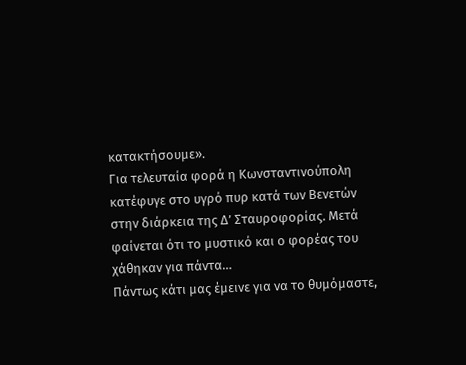κατακτήσουμε».
Για τελευταία φορά η Κωνσταντινούπολη κατέφυγε στο υγρό πυρ κατά των Βενετών στην διάρκεια της Δ’ Σταυροφορίας. Μετά φαίνεται ότι το μυστικό και ο φορέας του χάθηκαν για πάντα…
Πάντως κάτι μας έμεινε για να το θυμόμαστε,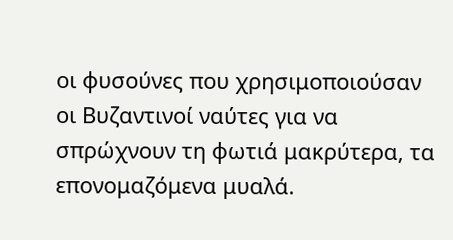οι φυσούνες που χρησιμοποιούσαν οι Βυζαντινοί ναύτες για να σπρώχνουν τη φωτιά μακρύτερα, τα επονομαζόμενα μυαλά.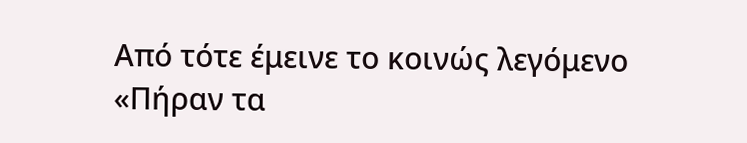Από τότε έμεινε το κοινώς λεγόμενο «Πήραν τα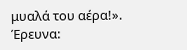μυαλά του αέρα!».
Έρευνα: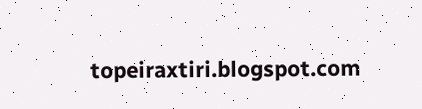topeiraxtiri.blogspot.com